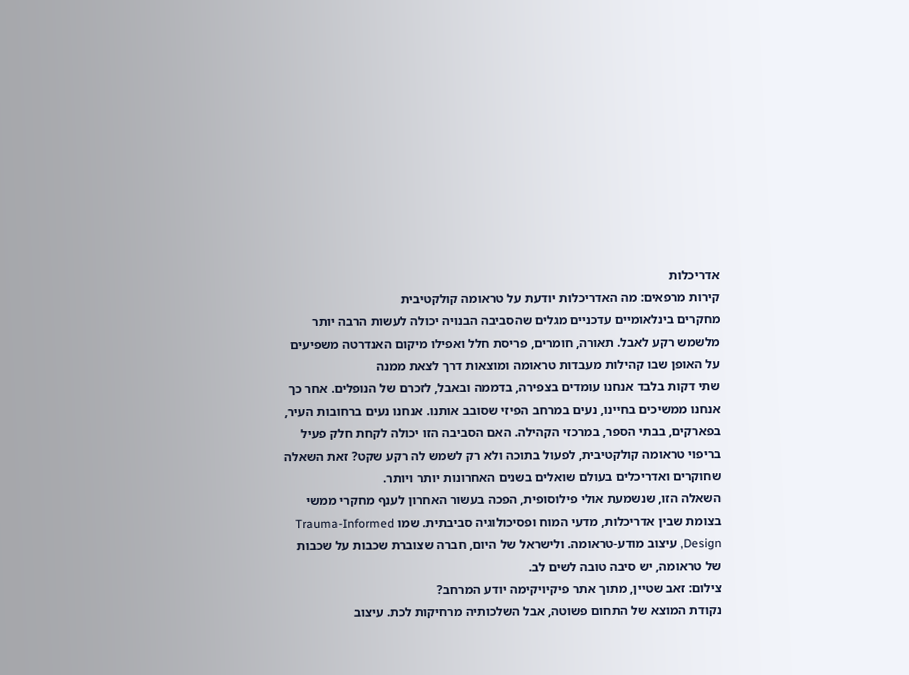אדריכלות
קירות מרפאים: מה האדריכלות יודעת על טראומה קולקטיבית
מחקרים בינלאומיים עדכניים מגלים שהסביבה הבנויה יכולה לעשות הרבה יותר מלשמש רקע לאבל. תאורה, חומרים, פריסת חלל ואפילו מיקום האנדרטה משפיעים על האופן שבו קהילות מעבדות טראומה ומוצאות דרך לצאת ממנה
שתי דקות בלבד אנחנו עומדים בצפירה, בדממה ובאבל, לזכרם של הנופלים. אחר כך אנחנו ממשיכים בחיינו, נעים במרחב הפיזי שסובב אותנו. אנחנו נעים ברחובות העיר, בפארקים, בבתי הספר, במרכזי הקהילה. האם הסביבה הזו יכולה לקחת חלק פעיל בריפוי טראומה קולקטיבית, לפעול בתוכה ולא רק לשמש לה רקע שקט? זאת השאלה שחוקרים ואדריכלים בעולם שואלים בשנים האחרונות יותר ויותר.
השאלה הזו, שנשמעת אולי פילוסופית, הפכה בעשור האחרון לענף מחקרי ממשי בצומת שבין אדריכלות, מדעי המוח ופסיכולוגיה סביבתית. שמו Trauma-Informed Design, עיצוב מודע-טראומה. ולישראל של היום, חברה שצוברת שכבות על שכבות של טראומה, יש סיבה טובה לשים לב.
צילום: זאב שטיין, מתוך אתר פיקיויקימה יודע המרחב?
נקודת המוצא של התחום פשוטה, אבל השלכותיה מרחיקות לכת. עיצוב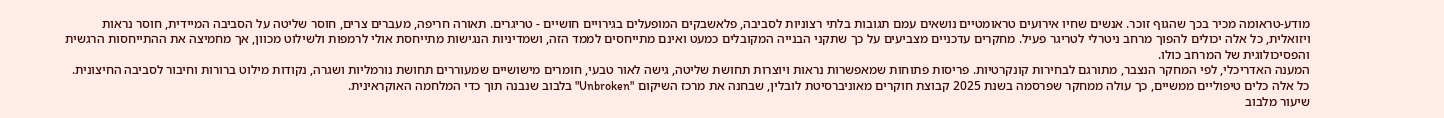מודע-טראומה מכיר בכך שהגוף זוכר. אנשים שחיו אירועים טראומטיים נושאים עמם תגובות בלתי רצוניות לסביבה, פלאשבקים המופעלים בגירויים חושיים - טריגרים. תאורה חריפה, מעברים צרים, חוסר שליטה על הסביבה המיידית, חוסר נראות ויזואלית, כל אלה יכולים להפוך מרחב ניטרלי לטריגר פעיל. מחקרים עדכניים מצביעים על כך שתקני הבנייה המקובלים כמעט ואינם מתייחסים לממד הזה, ושמדיניות הנגישות מתייחסת אולי לרמפות ולשילוט מכוון, אך מחמיצה את ההתייחסות הרגשית והפסיכולוגית של המרחב כולו.
המענה האדריכלי, לפי המחקר הנצבר, מתורגם לבחירות קונקרטיות. פריסות פתוחות שמאפשרות נראות ויוצרות תחושת שליטה, גישה לאור טבעי, חומרים מישושיים שמעוררים תחושת נורמליות ושגרה, נקודות מילוט ברורות וחיבור לסביבה החיצונית. כל אלה כלים טיפוליים ממשיים, כך עולה ממחקר שפרסמה בשנת 2025 קבוצת חוקרים מאוניברסיטת לובלין, שבחנה את מרכז השיקום "Unbroken" בלבוב שנבנה תוך כדי המלחמה האוקראינית.
שיעור מלבוב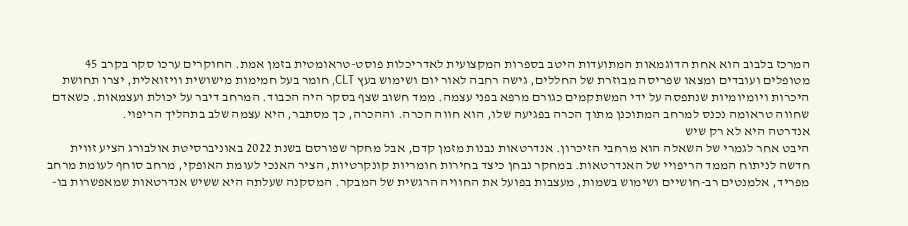המרכז בלבוב הוא אחת הדוגמאות המתועדות היטב בספרות המקצועית לאדריכלות פוסט-טראומטית בזמן אמת. החוקרים ערכו סקר בקרב 45 מטופלים ועובדים ומצאו שפריסה מבוזרת של החללים, גישה רחבה לאור יום ושימוש בעץ CLT, חומר בעל חמימות מישושית וויזואלית, יצרו תחושת היכרות ויומיומיות שנתפסה על ידי המשתקמים כגורם מרפא בפני עצמה. ממד חשוב שצף בסקר היה הכבוד. המרחב דיבר על יכולת ועצמאות. כשאדם שחווה טראומה נכנס למרחב המתוכנן מתוך הכרה בפגיעה שלו, הוא חווה הכרה. וההכרה, כך מסתבר, היא עצמה שלב בתהליך הריפוי.
אנדרטה היא לא רק שיש
היבט אחר לגמרי של השאלה הוא מרחבי הזיכרון. אנדרטאות נבנות מזמן קדם, אבל מחקר שפורסם בשנת 2022 באוניברסיטת אולבורג הציע זווית חדשה לניתוח הממד הריפויי של האנדרטאות. במחקר נבחן כיצד בחירות חומריות קונקרטיות, הציר האנכי לעומת האופקי, מרחב סוחף לעומת מרחב מפריד, אלמנטים רב-חושיים ושימוש בשמות, מעצבות בפועל את החוויה הרגשית של המבקר. המסקנה שעלתה היא ששיש אנדרטאות שמאפשרות בו-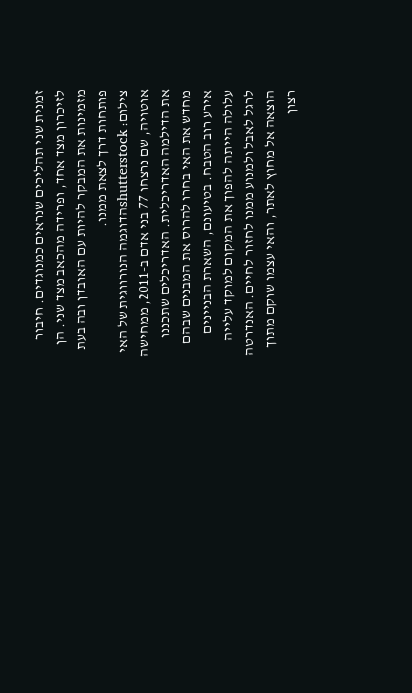זמנית שני תהליכים שנראים כמנוגדים. חיבור לזיכרון מצד אחד, ופרידה מהכאב מצד שני. הן מזמינות את המבקר להיות עם האובדן ובה בעת פותחות דרך לצאת ממנו.
צילום: shutterstockהדוגמה הנורווגית של האי אוטויה, שם נרצחו 77 בני אדם ב-2011, ממחישה את הדילמה האדריכלית. האדריכלים שתכננו מחדש את האי בחרו להרוס את המבנים שבהם אירע רוב הטבח. בטיעונם, השארת הבניינים עלולה הייתה להפוך את המקום למוקד עלייה לרגל לאבל ולמנוע ממנו לחזור לחיים. האנדרטה הוצאה אל מחוץ לאתר, והאי עצמו שוקם מתוך רצון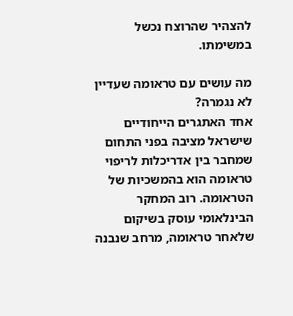להצהיר שהרוצח נכשל במשימתו.

מה עושים עם טראומה שעדיין לא נגמרה?
אחד האתגרים הייחודיים שישראל מציבה בפני התחום שמחבר בין אדריכלות לריפוי טראומה הוא בהמשכיות של הטראומה. רוב המחקר הבינלאומי עוסק בשיקום שלאחר טראומה, מרחב שנבנה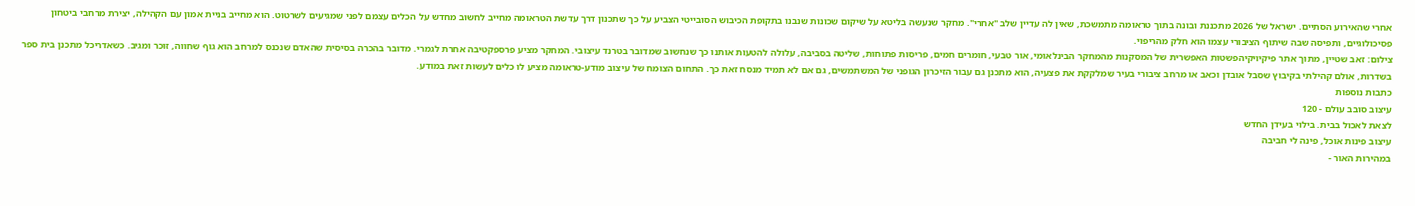אחרי שהאירוע הסתיים. ישראל של 2026 מתכננת ובונה בתוך טראומה מתמשכת, שאין לה עדיין שלב "אחרי". מחקר שנעשה בליטא על שיקום שכונות שנבנו בתקופת הכיבוש הסובייטי הצביע על כך שתכנון דרך עדשת הטראומה מחייב לחשוב מחדש על הכלים עצמם לפני שמגיעים לשרטוט. הוא מחייב בניית אמון עם הקהילה, יצירת מרחבי ביטחון פסיכולוגיים, ותפיסה שבה שיתוף הציבורי עצמו הוא חלק מהריפוי.
צילום: זאב שטיין, מתוך אתר פיקיויקיהפשטות האפשרית של המסקנות מהמחקר הבינלאומי, אור טבעי, חומרים חמים, פריסות פתוחות, שליטה בסביבה, עלולה להטעות אותנו כך שנחשוב שמדובר בטרנד עיצובי. המחקר מציע פרספקטיבה אחרת לגמרי. מדובר בהכרה בסיסית שהאדם שנכנס למרחב הוא גוף שחווה, זוכר ומגיב. כשאדריכל מתכנן בית ספר בשדרות, אולם קהילתי בקיבוץ שסבל אובדן וכאב או מרחב ציבורי בעיר שמלקקת את פצעיה, הוא מתכנן גם עבור הזיכרון הגופני של המשתמשים, גם אם לא תמיד מנסח זאת כך. התחום הצומח של עיצוב מודע-טראומה מציע לו כלים לעשות זאת במודע.
כתבות נוספות
עיצוב סובב עולם - 120
לצאת לאכול בבית. בילוי בעידן החדש
עיצוב פינות אוכל, פינה לי חביבה
במהירות האור -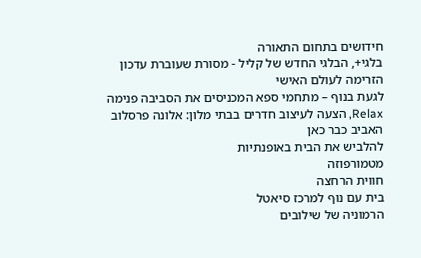חידושים בתחום התאורה
בלגי+, הבלגי החדש של קליל - מסורת שעוברת עדכון
הזרימה לעולם האישי
לגעת בנוף – מתחמי ספא המכניסים את הסביבה פנימה
Relax, הצעה לעיצוב חדרים בבתי מלון: אלונה פרסלוב
האביב כבר כאן
להלביש את הבית באופנתיות
מטמורפוזה
חווית הרחצה
בית עם נוף למרכז סיאטל
הרמוניה של שילובים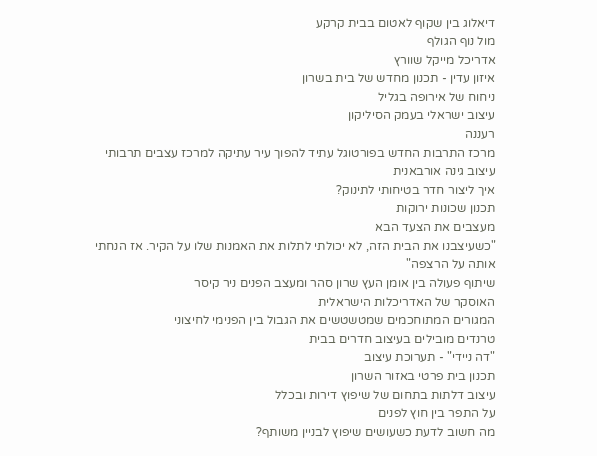דיאלוג בין שקוף לאטום בבית קרקע
מול נוף הגולף
אדריכל מייקל שוורץ
איזון עדין - תכנון מחדש של בית בשרון
ניחוח של אירופה בגליל
עיצוב ישראלי בעמק הסיליקון
רעננה
מרכז התרבות החדש בפורטוגל עתיד להפוך עיר עתיקה למרכז עצבים תרבותי
עיצוב גינה אורבאנית
איך ליצור חדר בטיחותי לתינוק?
תכנון שכונות ירוקות
מעצבים את הצעד הבא
"כשעיצבנו את הבית הזה, לא יכולתי לתלות את האמנות שלו על הקיר. אז הנחתי אותה על הרצפה"
שיתוף פעולה בין אומן העץ שרון סהר ומעצב הפנים ניר קיסר
האוסקר של האדריכלות הישראלית
המגורים המתוחכמים שמטשטשים את הגבול בין הפנימי לחיצוני
טרנדים מובילים בעיצוב חדרים בבית
"דה ניידי" - תערוכת עיצוב
תכנון בית פרטי באזור השרון
עיצוב דלתות בתחום של שיפוץ דירות ובכלל
על התפר בין חוץ לפנים
מה חשוב לדעת כשעושים שיפוץ לבניין משותף?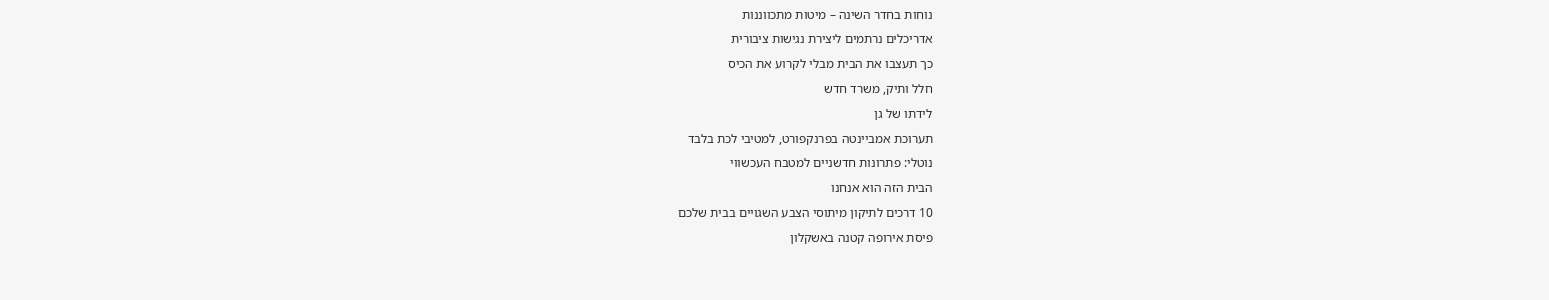נוחות בחדר השינה – מיטות מתכווננות
אדריכלים נרתמים ליצירת נגישות ציבורית
כך תעצבו את הבית מבלי לקרוע את הכיס
חלל ותיק, משרד חדש
לידתו של גן
תערוכת אמביינטה בפרנקפורט, למטיבי לכת בלבד
נוטלי: פתרונות חדשניים למטבח העכשווי
הבית הזה הוא אנחנו
10 דרכים לתיקון מיתוסי הצבע השגויים בבית שלכם
פיסת אירופה קטנה באשקלון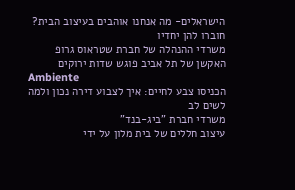הישראלים- מה אנחנו אוהבים בעיצוב הבית?
חוברו להן יחדיו
משרדי ההנהלה של חברת שטראוס גרופ
האקשן של תל אביב פוגש שדות ירוקים
Ambiente
הכניסו צבע לחיים: איך לצבוע דירה נכון ולמה לשים לב
משרדי חברת "ביג-בנד"
עיצוב חללים של בית מלון על ידי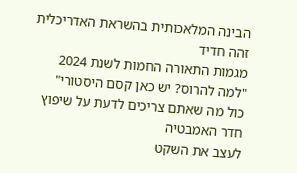הבינה המלאכותית בהשראת האדריכלית זהה חדיד
מגמות התאורה החמות לשנת 2024
"למה להרוס? יש כאן קסם היסטורי"
כול מה שאתם צריכים לדעת על שיפוץ חדר האמבטיה
לעצב את השקט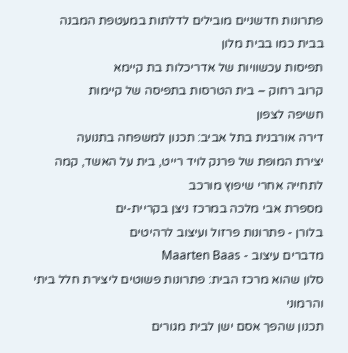פתרונות חדשניים מובילים לדלתות במעטפת המבנה
בבית כמו בבית מלון
תפיסות עכשוויות של אדריכלות בת קיימא
קרוב רחוק – בית הטרסות בתפיסה של קיימות
חשיפה לצפון
דירה אורבנית בתל אביב: תכנון למשפחה בתנועה
יצירת המופת של פרנק לויד רייט, בית על האשד, קמה לתחייה אחרי שיפוץ מורכב
מספרת אבי מלכה במרכז ניצן בקריית-ים
בלורן - פתרונות פרזול ועיצוב לרהיטים
מדברים עיצוב - Maarten Baas
סלון שהוא מרכז הבית: פתרונות פשוטים ליצירת חלל ביתי והרמוני
תכנון שהפך אסם ישן לבית מגורים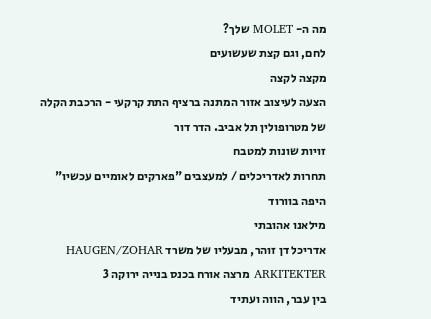מה ה- MOLET שלך?
לחם, וגם קצת שעשועים
מקצה לקצה
הצעה לעיצוב אזור המתנה ברציף התת קרקעי - הרכבת הקלה של מטרופולין תל אביב. הדר דור
זויות שונות למטבח
תחרות לאדריכלים / למעצבים "פארקים לאומיים עכשיו"
היפה בוורוד
מילאנו אהובתי
אדריכל דן זוהר, מבעליו של משרד HAUGEN/ZOHAR ARKITEKTER מרצה אורח בכנס בנייה ירוקה 3
בין עבר, הווה ועתיד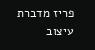פריז מדברת עיצוב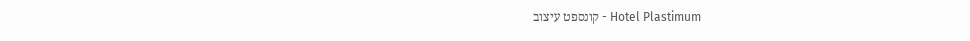Hotel Plastimum - קונספט עיצוב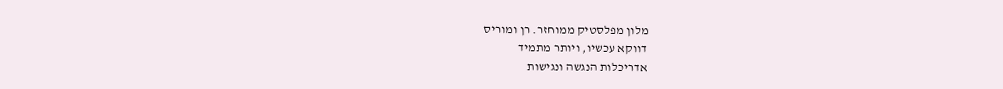מלון מפלסטיק ממוחזר. רן ומוריס
דווקא עכשיו, ויותר מתמיד
אדריכלות הנגשה ונגישות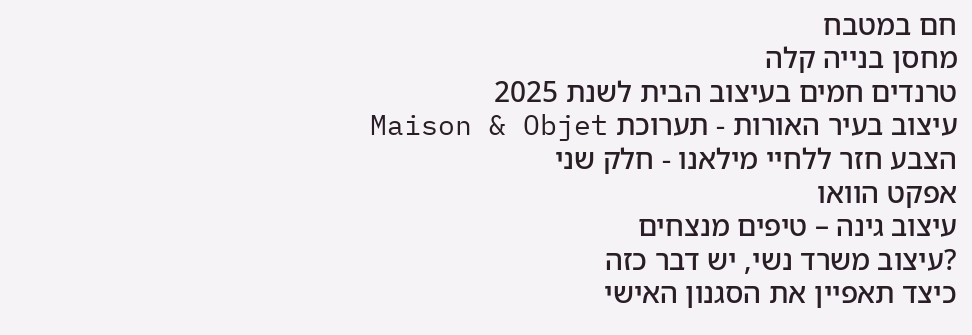חם במטבח
מחסן בנייה קלה
טרנדים חמים בעיצוב הבית לשנת 2025
עיצוב בעיר האורות - תערוכת Maison & Objet
הצבע חזר ללחיי מילאנו - חלק שני
אפקט הוואו
עיצוב גינה – טיפים מנצחים
?עיצוב משרד נשי, יש דבר כזה
כיצד תאפיין את הסגנון האישי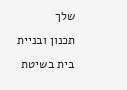שלך
תכנון ובניית בית בשיטת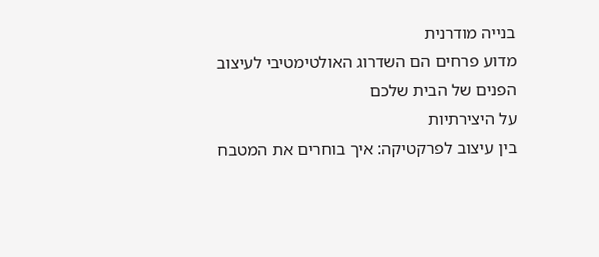בנייה מודרנית
מדוע פרחים הם השדרוג האולטימטיבי לעיצוב הפנים של הבית שלכם
על היצירתיות
בין עיצוב לפרקטיקה: איך בוחרים את המטבח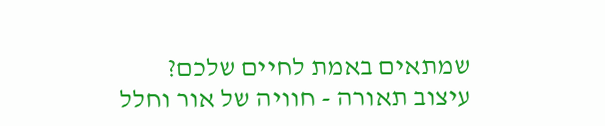שמתאים באמת לחיים שלכם?
עיצוב תאורה - חוויה של אור וחלל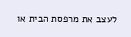לעצב את מרפסת הבית או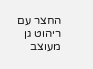החצר עם ריהוט גן מעוצב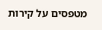מטפסים על קירות